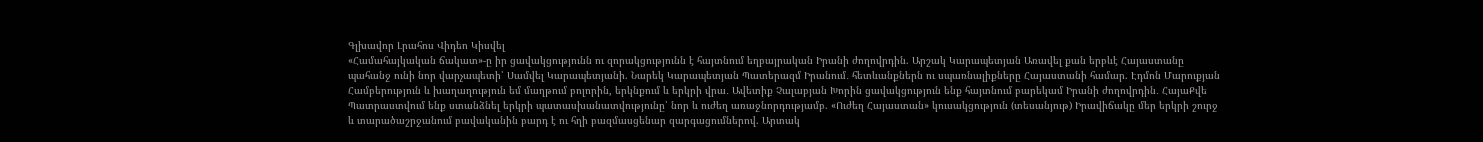Գլխավոր Լրահոս Վիդեո Կիսվել
«Համահայկական ճակատ»-ը իր ցավակցությունն ու զորակցությունն է հայտնում եղբայրական Իրանի ժողովրդին. Արշակ Կարապետյան Առավել քան երբևէ Հայաստանը պահանջ ունի նոր վարչապետի՝ Սամվել Կարապետյանի. Նարեկ Կարապետյան Պատերազմ Իրանում․ հետևանքներն ու սպառնալիքները Հայաստանի համար. Էդմոն Մարուքյան Համբերություն և խաղաղություն եմ մաղթում բոլորին, երկնքում և երկրի վրա․ Ավետիք Չալաբյան Խորին ցավակցություն ենք հայտնում բարեկամ Իրանի ժողովրդին․ ՀայաՔվե Պատրաստվում ենք ստանձնել երկրի պատասխանատվությունը՝ նոր և ուժեղ առաջնորդությամբ. «Ուժեղ Հայաստան» կուսակցություն (տեսանյութ) Իրավիճակը մեր երկրի շուրջ և տարածաշրջանում բավականին բարդ է ու հղի բազմասցենար զարգացումներով. Արտակ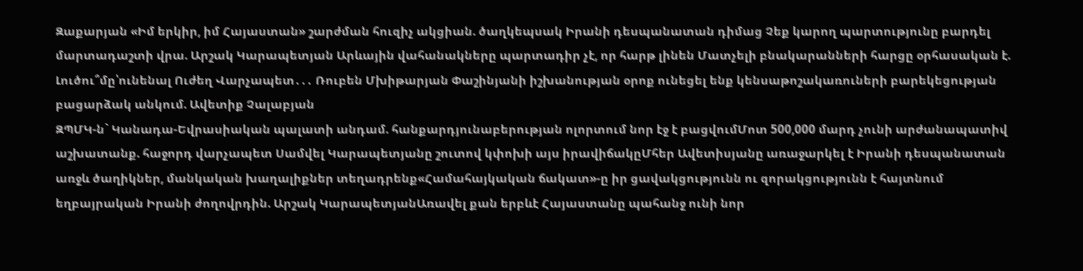Զաքարյան «Իմ երկիր, իմ Հայաստան» շարժման հուզիչ ակցիան. ծաղկեպսակ Իրանի դեսպանատան դիմաց Չեք կարող պարտությունը բարդել մարտադաշտի վրա. Արշակ Կարապետյան Արևային վահանակները պարտադիր չէ, որ հարթ լինեն Մատչելի բնակարանների հարցը օրհասական է. Լուծու՞մը՝ունենալ Ուժեղ Վարչապետ․․․ Ռուբեն Մխիթարյան Փաշինյանի իշխանության օրոք ունեցել ենք կենսաթոշակառուների բարեկեցության բացարձակ անկում. Ավետիք Չալաբյան
ԶՊՄԿ-ն` Կանադա-Եվրասիական պալատի անդամ. հանքարդյունաբերության ոլորտում նոր էջ է բացվումՄոտ 500,000 մարդ չունի արժանապատիվ աշխատանք. հաջորդ վարչապետ Սամվել Կարապետյանը շուտով կփոխի այս իրավիճակըՄհեր Ավետիսյանը առաջարկել է Իրանի դեսպանատան առջև ծաղիկներ, մանկական խաղալիքներ տեղադրենք«Համահայկական ճակատ»-ը իր ցավակցությունն ու զորակցությունն է հայտնում եղբայրական Իրանի ժողովրդին. Արշակ ԿարապետյանԱռավել քան երբևէ Հայաստանը պահանջ ունի նոր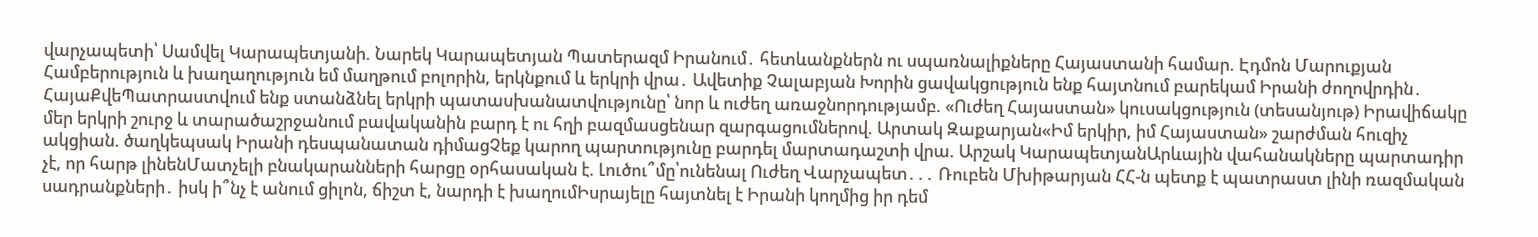վարչապետի՝ Սամվել Կարապետյանի. Նարեկ Կարապետյան Պատերազմ Իրանում․ հետևանքներն ու սպառնալիքները Հայաստանի համար. Էդմոն Մարուքյան Համբերություն և խաղաղություն եմ մաղթում բոլորին, երկնքում և երկրի վրա․ Ավետիք Չալաբյան Խորին ցավակցություն ենք հայտնում բարեկամ Իրանի ժողովրդին․ ՀայաՔվեՊատրաստվում ենք ստանձնել երկրի պատասխանատվությունը՝ նոր և ուժեղ առաջնորդությամբ. «Ուժեղ Հայաստան» կուսակցություն (տեսանյութ) Իրավիճակը մեր երկրի շուրջ և տարածաշրջանում բավականին բարդ է ու հղի բազմասցենար զարգացումներով. Արտակ Զաքարյան«Իմ երկիր, իմ Հայաստան» շարժման հուզիչ ակցիան. ծաղկեպսակ Իրանի դեսպանատան դիմացՉեք կարող պարտությունը բարդել մարտադաշտի վրա. Արշակ ԿարապետյանԱրևային վահանակները պարտադիր չէ, որ հարթ լինենՄատչելի բնակարանների հարցը օրհասական է. Լուծու՞մը՝ունենալ Ուժեղ Վարչապետ․․․ Ռուբեն Մխիթարյան ՀՀ-ն պետք է պատրաստ լինի ռազմական սադրանքների․ իսկ ի՞նչ է անում ցիլոն, ճիշտ է, նարդի է խաղումԻսրայելը հայտնել է Իրանի կողմից իր դեմ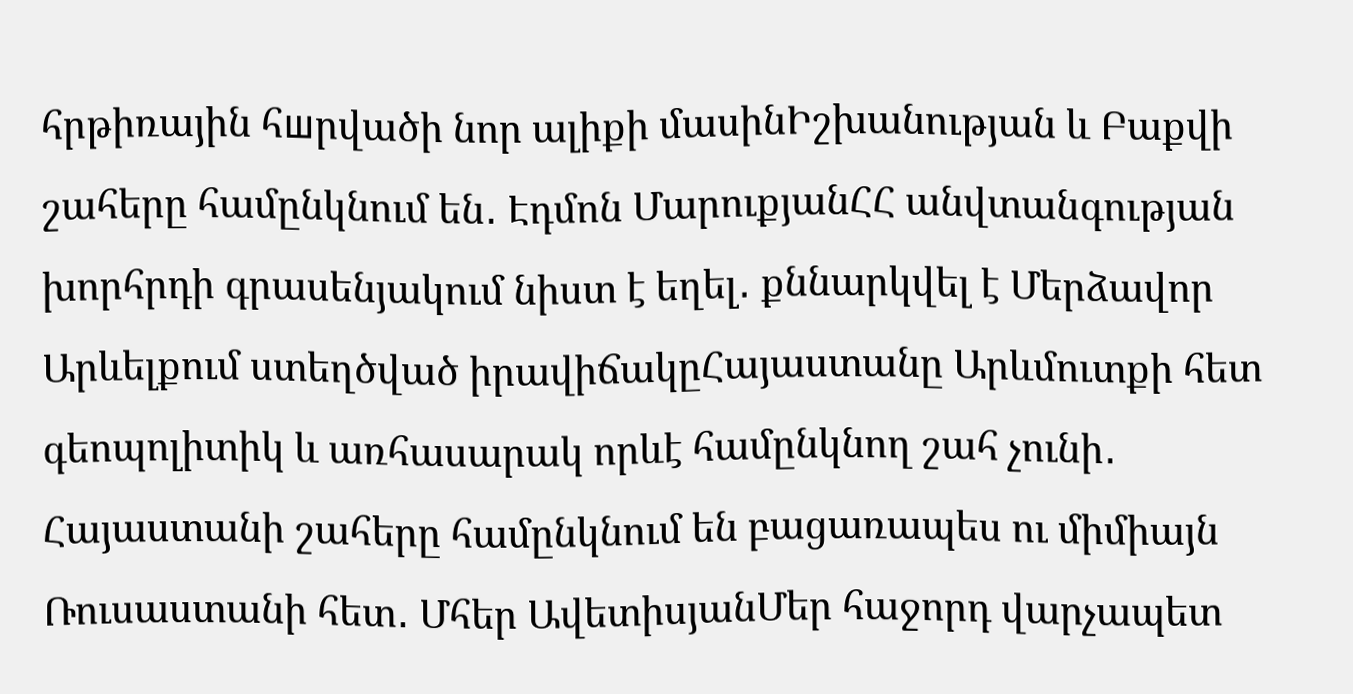հրթիռային հшրվածի նոր ալիքի մասինԻշխանության և Բաքվի շահերը համընկնում են․ Էդմոն ՄարուքյանՀՀ անվտանգության խորհրդի գրասենյակում նիստ է եղել․ քննարկվել է Մերձավոր Արևելքում ստեղծված իրավիճակըՀայաստանը Արևմուտքի հետ գեոպոլիտիկ և առհասարակ որևէ համընկնող շահ չունի․ Հայաստանի շահերը համընկնում են բացառապես ու միմիայն Ռուսաստանի հետ․ Մհեր ԱվետիսյանՄեր հաջորդ վարչապետ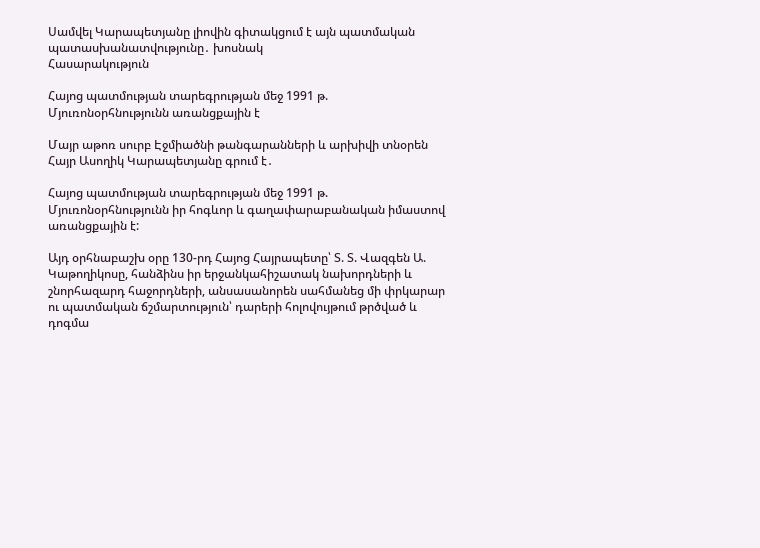Սամվել Կարապետյանը լիովին գիտակցում է այն պատմական պատասխանատվությունը․ խոսնակ
Հասարակություն

Հայոց պատմության տարեգրության մեջ 1991 թ. Մյուռոնօրհնությունն առանցքային է

Մայր աթոռ սուրբ Էջմիածնի թանգարանների և արխիվի տնօրեն Հայր Ասողիկ Կարապետյանը գրում է․

Հայոց պատմության տարեգրության մեջ 1991 թ. Մյուռոնօրհնությունն իր հոգևոր և գաղափարաբանական իմաստով առանցքային է:

Այդ օրհնաբաշխ օրը 130-րդ Հայոց Հայրապետը՝ Տ. Տ. Վազգեն Ա. Կաթողիկոսը, հանձինս իր երջանկահիշատակ նախորդների և շնորհազարդ հաջորդների, անսասանորեն սահմանեց մի փրկարար ու պատմական ճշմարտություն՝ դարերի հոլովույթում թրծված և դոգմա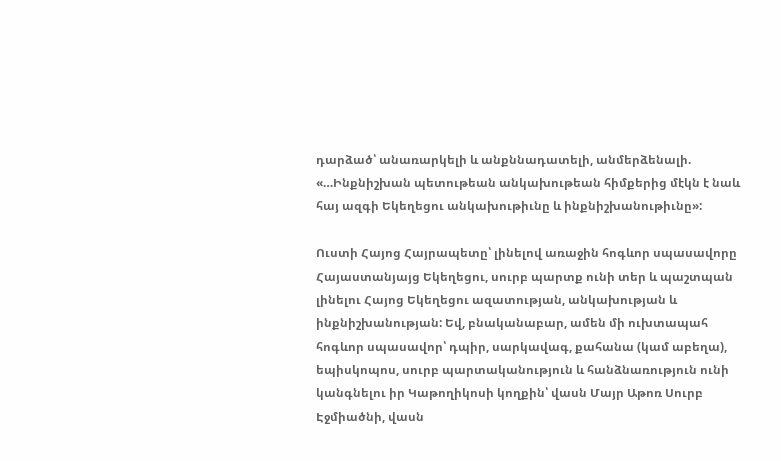դարձած՝ անառարկելի և անքննադատելի, անմերձենալի. «…Ինքնիշխան պետութեան անկախութեան հիմքերից մէկն է նաև հայ ազգի Եկեղեցու անկախութիւնը և ինքնիշխանութիւնը»:

Ուստի Հայոց Հայրապետը՝ լինելով առաջին հոգևոր սպասավորը Հայաստանյայց Եկեղեցու, սուրբ պարտք ունի տեր և պաշտպան լինելու Հայոց Եկեղեցու ազատության, անկախության և ինքնիշխանության: Եվ, բնականաբար, ամեն մի ուխտապահ հոգևոր սպասավոր՝ դպիր, սարկավագ, քահանա (կամ աբեղա), եպիսկոպոս, սուրբ պարտականություն և հանձնառություն ունի կանգնելու իր Կաթողիկոսի կողքին՝ վասն Մայր Աթոռ Սուրբ Էջմիածնի, վասն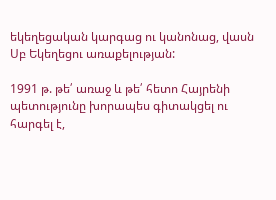եկեղեցական կարգաց ու կանոնաց, վասն Սբ Եկեղեցու առաքելության:

1991 թ. թե՛ առաջ և թե՛ հետո Հայրենի պետությունը խորապես գիտակցել ու հարգել է,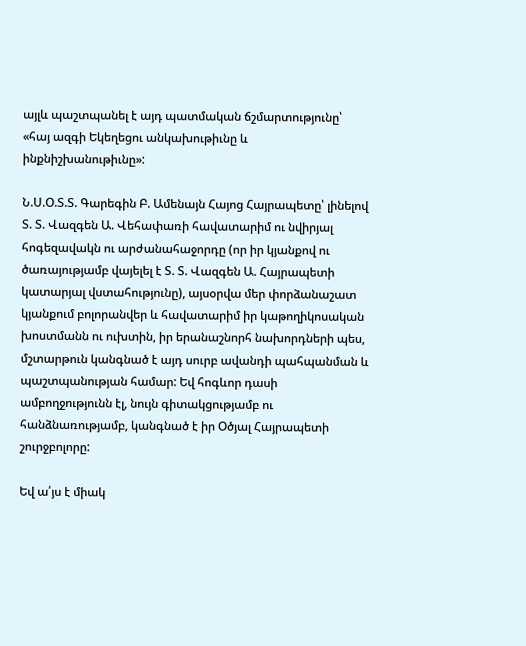այլև պաշտպանել է այդ պատմական ճշմարտությունը՝ «հայ ազգի Եկեղեցու անկախութիւնը և ինքնիշխանութիւնը»:

Ն.Ս.Օ.Տ.Տ. Գարեգին Բ. Ամենայն Հայոց Հայրապետը՝ լինելով Տ. Տ. Վազգեն Ա. Վեհափառի հավատարիմ ու նվիրյալ հոգեզավակն ու արժանահաջորդը (որ իր կյանքով ու ծառայությամբ վայելել է Տ. Տ. Վազգեն Ա. Հայրապետի կատարյալ վստահությունը), այսօրվա մեր փորձանաշատ կյանքում բոլորանվեր և հավատարիմ իր կաթողիկոսական խոստմանն ու ուխտին, իր երանաշնորհ նախորդների պես, մշտարթուն կանգնած է այդ սուրբ ավանդի պահպանման և պաշտպանության համար: Եվ հոգևոր դասի ամբողջությունն էլ, նույն գիտակցությամբ ու հանձնառությամբ, կանգնած է իր Օծյալ Հայրապետի շուրջբոլորը:

Եվ ա՛յս է միակ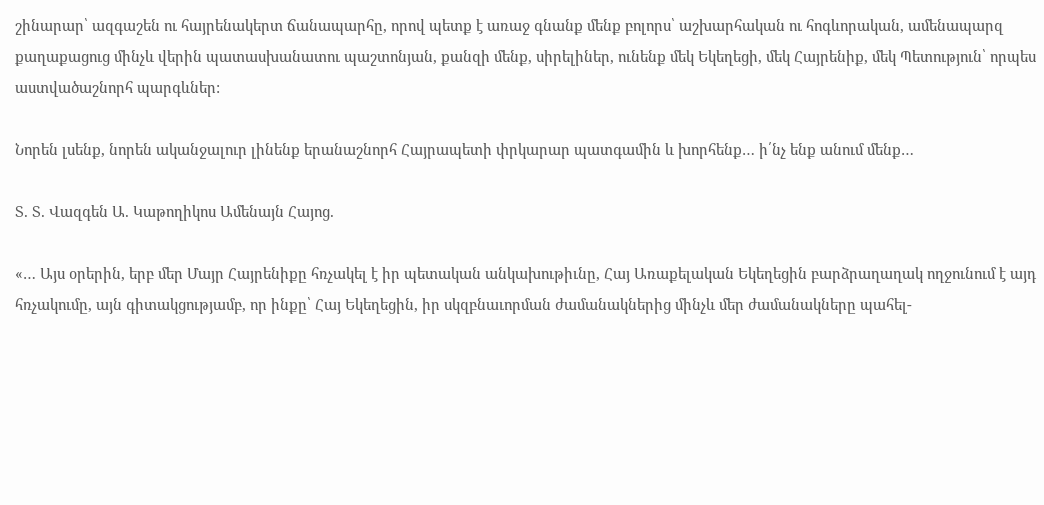շինարար՝ ազգաշեն ու հայրենակերտ ճանապարհը, որով պետք է առաջ գնանք մենք բոլորս՝ աշխարհական ու հոգևորական, ամենապարզ քաղաքացուց մինչև վերին պատասխանատու պաշտոնյան, քանզի մենք, սիրելիներ, ունենք մեկ Եկեղեցի, մեկ Հայրենիք, մեկ Պետություն՝ որպես աստվածաշնորհ պարգևներ:

Նորեն լսենք, նորեն ականջալուր լինենք երանաշնորհ Հայրապետի փրկարար պատգամին և խորհենք… ի՛նչ ենք անում մենք…

Տ. Տ. Վազգեն Ա. Կաթողիկոս Ամենայն Հայոց.

«… Այս օրերին, երբ մեր Մայր Հայրենիքը հռչակել է իր պետական անկախութիւնը, Հայ Առաքելական Եկեղեցին բարձրաղաղակ ողջունում է այդ հռչակումը, այն գիտակցությամբ, որ ինքը՝ Հայ Եկեղեցին, իր սկզբնաւորման ժամանակներից մինչև մեր ժամանակները պահել-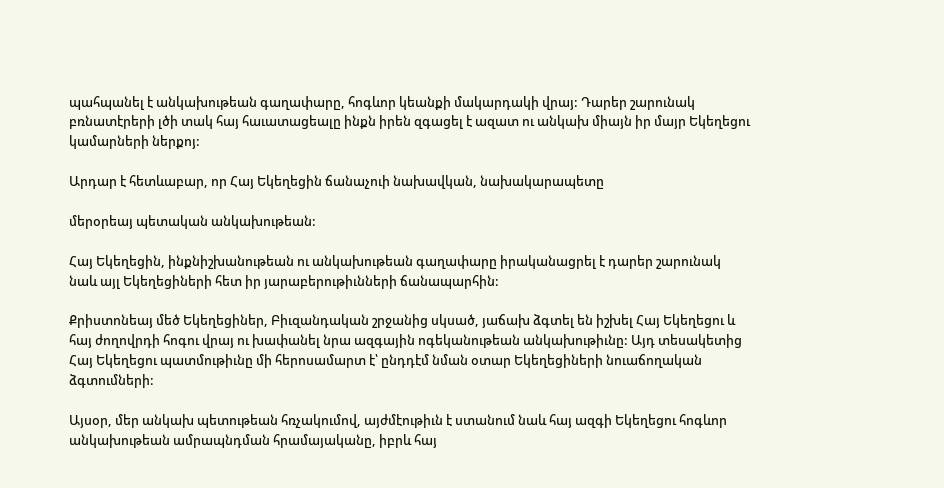պահպանել է անկախութեան գաղափարը, հոգևոր կեանքի մակարդակի վրայ: Դարեր շարունակ բռնատէրերի լծի տակ հայ հաւատացեալը ինքն իրեն զգացել է ազատ ու անկախ միայն իր մայր Եկեղեցու կամարների ներքոյ:

Արդար է հետևաբար, որ Հայ Եկեղեցին ճանաչուի նախավկան, նախակարապետը

մերօրեայ պետական անկախութեան:

Հայ Եկեղեցին, ինքնիշխանութեան ու անկախութեան գաղափարը իրականացրել է դարեր շարունակ նաև այլ Եկեղեցիների հետ իր յարաբերութիւնների ճանապարհին:

Քրիստոնեայ մեծ Եկեղեցիներ, Բիւզանդական շրջանից սկսած, յաճախ ձգտել են իշխել Հայ Եկեղեցու և հայ ժողովրդի հոգու վրայ ու խափանել նրա ազգային ոգեկանութեան անկախութիւնը: Այդ տեսակետից Հայ Եկեղեցու պատմութիւնը մի հերոսամարտ է՝ ընդդէմ նման օտար Եկեղեցիների նուաճողական ձգտումների:

Այսօր, մեր անկախ պետութեան հռչակումով, այժմէութիւն է ստանում նաև հայ ազգի Եկեղեցու հոգևոր անկախութեան ամրապնդման հրամայականը, իբրև հայ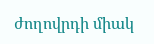ժողովրդի միակ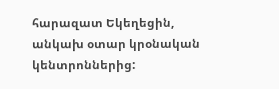հարազատ Եկեղեցին, անկախ օտար կրօնական կենտրոններից: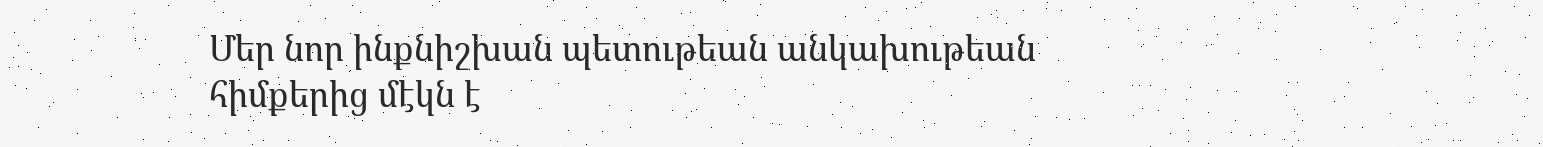Մեր նոր ինքնիշխան պետութեան անկախութեան հիմքերից մէկն է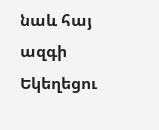նաև հայ ազգի Եկեղեցու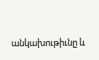անկախութիւնը և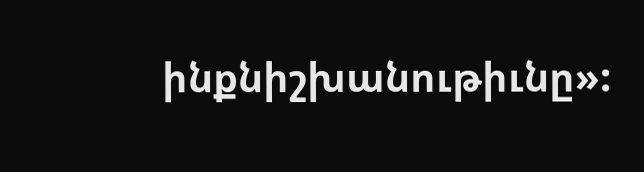ինքնիշխանութիւնը»: